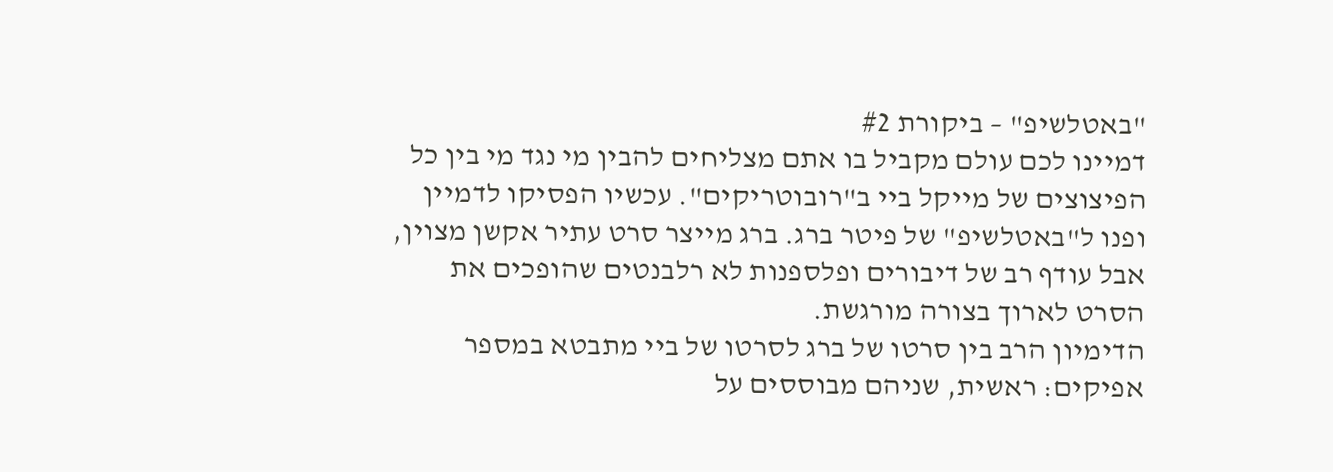"באטלשיפ" – ביקורת #2
דמיינו לכם עולם מקביל בו אתם מצליחים להבין מי נגד מי בין כל הפיצוצים של מייקל ביי ב"רובוטריקים". עכשיו הפסיקו לדמיין ופנו ל"באטלשיפ" של פיטר ברג. ברג מייצר סרט עתיר אקשן מצוין, אבל עודף רב של דיבורים ופלספנות לא רלבנטים שהופכים את הסרט לארוך בצורה מורגשת.
הדימיון הרב בין סרטו של ברג לסרטו של ביי מתבטא במספר אפיקים: ראשית, שניהם מבוססים על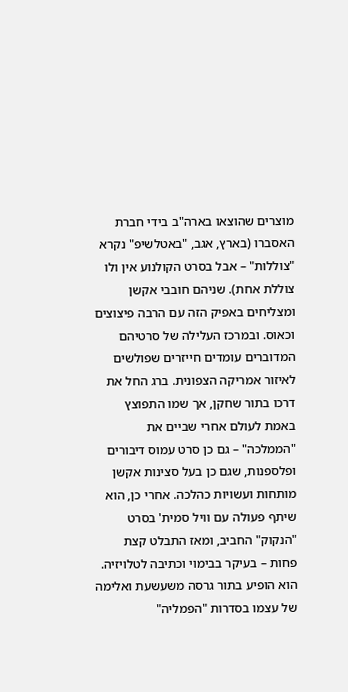מוצרים שהוצאו בארה"ב בידי חברת האסברו (בארץ, אגב, "באטלשיפ" נקרא "צוללות" – אבל בסרט הקולנוע אין ולו צוללת אחת). שניהם חובבי אקשן ומצליחים באפיק הזה עם הרבה פיצוצים וכאוס. ובמרכז העלילה של סרטיהם המדוברים עומדים חייזרים שפולשים לאיזור אמריקה הצפונית. ברג החל את דרכו בתור שחקן, אך שמו התפוצץ באמת לעולם אחרי שביים את "הממלכה" – גם כן סרט עמוס דיבורים ופלספנות, שגם כן בעל סצינות אקשן מותחות ועשויות כהלכה. אחרי כן, הוא שיתף פעולה עם וויל סמית' בסרט "הנקוק" החביב, ומאז התבלט קצת פחות – בעיקר בבימוי וכתיבה לטלויזיה. הוא הופיע בתור גרסה משעשעת ואלימה של עצמו בסדרות "הפמליה"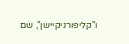ו"קליפורניקיישן", שם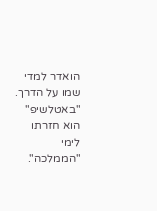הואדר למדי שמו על הדרך. "באטלשיפ" הוא חזרתו לימי "הממלכה".